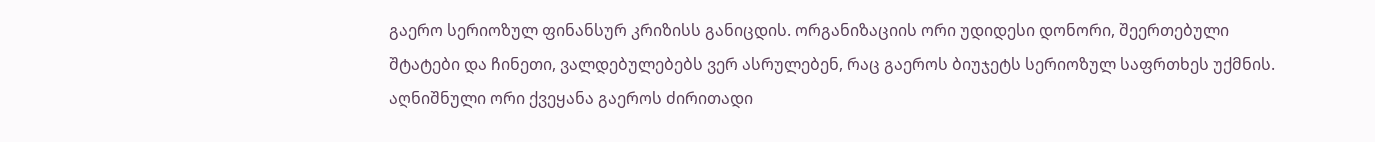გაერო სერიოზულ ფინანსურ კრიზისს განიცდის. ორგანიზაციის ორი უდიდესი დონორი, შეერთებული შტატები და ჩინეთი, ვალდებულებებს ვერ ასრულებენ, რაც გაეროს ბიუჯეტს სერიოზულ საფრთხეს უქმნის.
აღნიშნული ორი ქვეყანა გაეროს ძირითადი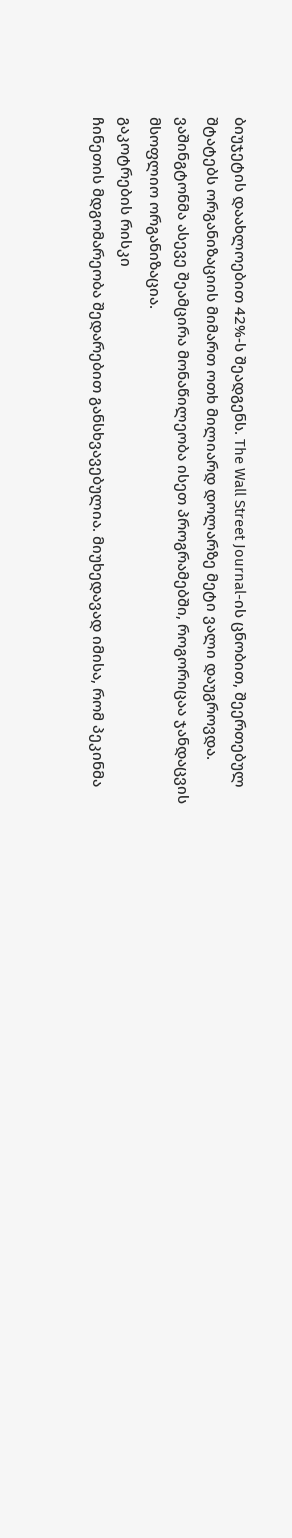ბიუჯეტის დაახლოებით 42%-ს შეადგენს. The Wall Street Journal-ის ცნობით, შეერთებულ შტატებს ორგანიზაციის მიმართ ოთხ მილიარდ დოლარზე მეტი ვალი დაუგროვდა. ვაშინგტონმა ასევე შეამცირა მონაწილეობა ისეთ პროგრამებში, როგორიცაა ჯანდაცვის მსოფლიო ორგანიზაცია.
გაკოტრების რისკი
ჩინეთის მდგომარეობა შედარებით განსხვავებულია. მიუხედავად იმისა, რომ პეკინმა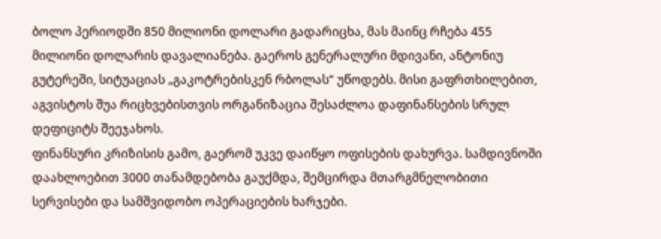ბოლო პერიოდში 850 მილიონი დოლარი გადარიცხა, მას მაინც რჩება 455 მილიონი დოლარის დავალიანება. გაეროს გენერალური მდივანი, ანტონიუ გუტერეში, სიტუაციას „გაკოტრებისკენ რბოლას“ უწოდებს. მისი გაფრთხილებით, აგვისტოს შუა რიცხვებისთვის ორგანიზაცია შესაძლოა დაფინანსების სრულ დეფიციტს შეეჯახოს.
ფინანსური კრიზისის გამო, გაერომ უკვე დაიწყო ოფისების დახურვა. სამდივნოში დაახლოებით 3000 თანამდებობა გაუქმდა, შემცირდა მთარგმნელობითი სერვისები და სამშვიდობო ოპერაციების ხარჯები.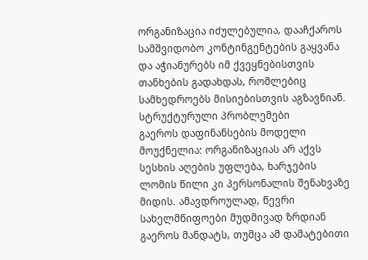ორგანიზაცია იძულებულია, დააჩქაროს სამშვიდობო კონტინგენტების გაყვანა და აჭიანურებს იმ ქვეყნებისთვის თანხების გადახდას, რომლებიც სამხედროებს მისიებისთვის აგზავნიან.
სტრუქტურული პრობლემები
გაეროს დაფინანსების მოდელი მოუქნელია: ორგანიზაციას არ აქვს სესხის აღების უფლება, ხარჯების ლომის წილი კი პერსონალის შენახვაზე მიდის. ამავდროულად, წევრი სახელმწიფოები მუდმივად ზრდიან გაეროს მანდატს, თუმცა ამ დამატებითი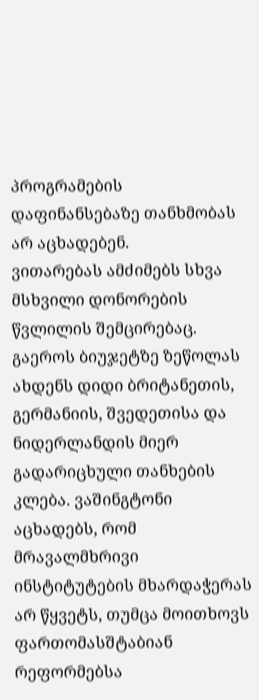პროგრამების დაფინანსებაზე თანხმობას არ აცხადებენ.
ვითარებას ამძიმებს სხვა მსხვილი დონორების წვლილის შემცირებაც. გაეროს ბიუჯეტზე ზეწოლას ახდენს დიდი ბრიტანეთის, გერმანიის, შვედეთისა და ნიდერლანდის მიერ გადარიცხული თანხების კლება. ვაშინგტონი აცხადებს, რომ მრავალმხრივი ინსტიტუტების მხარდაჭერას არ წყვეტს, თუმცა მოითხოვს ფართომასშტაბიან რეფორმებსა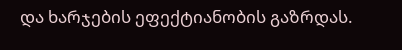და ხარჯების ეფექტიანობის გაზრდას.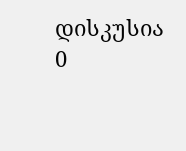დისკუსია
0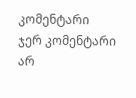კომენტარი
ჯერ კომენტარი არ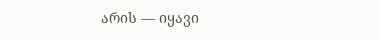არის — იყავი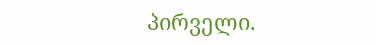პირველი.